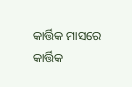କାର୍ତ୍ତିକ ମାସରେ କାର୍ତ୍ତିକ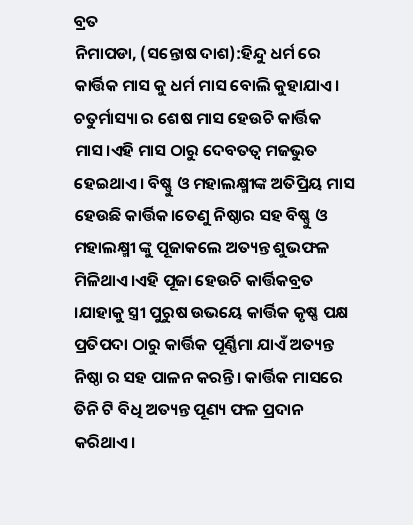ବ୍ରତ
ନିମାପଡା, (ସନ୍ତୋଷ ଦାଶ):ହିନ୍ଦୁ ଧର୍ମ ରେ କାର୍ତ୍ତିକ ମାସ କୁ ଧର୍ମ ମାସ ବୋଲି କୁହାଯାଏ। ଚତୁର୍ମାସ୍ୟା ର ଶେଷ ମାସ ହେଉଚି କାର୍ତ୍ତିକ ମାସ।ଏହି ମାସ ଠାରୁ ଦେବତତ୍ବ ମଜଭୁତ ହେଇଥାଏ। ବିଷ୍ଣୁ ଓ ମହାଲକ୍ଷ୍ମୀଙ୍କ ଅତିପ୍ରିୟ ମାସ ହେଉଛି କାର୍ତ୍ତିକ।ତେଣୁ ନିଷ୍ଠାର ସହ ବିଷ୍ଣୁ ଓ ମହାଲକ୍ଷ୍ମୀ ଙ୍କୁ ପୂଜାକଲେ ଅତ୍ୟନ୍ତ ଶୁଭଫଳ ମିଳିଥାଏ।ଏହି ପୂଜା ହେଉଚି କାର୍ତ୍ତିକବ୍ରତ ।ଯାହାକୁ ସ୍ତ୍ରୀ ପୁରୁଷ ଉଭୟେ କାର୍ତ୍ତିକ କୃଷ୍ଣ ପକ୍ଷ ପ୍ରତିପଦା ଠାରୁ କାର୍ତ୍ତିକ ପୂର୍ଣ୍ଣିମା ଯାଏଁ ଅତ୍ୟନ୍ତ ନିଷ୍ଠା ର ସହ ପାଳନ କରନ୍ତି। କାର୍ତ୍ତିକ ମାସରେ ତିନି ଟି ବିଧି ଅତ୍ୟନ୍ତ ପୂଣ୍ୟ ଫଳ ପ୍ରଦାନ କରିଥାଏ।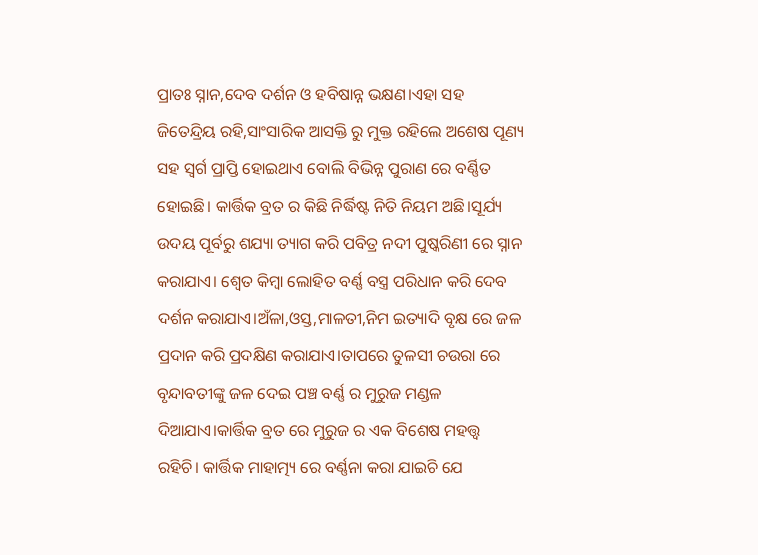ପ୍ରାତଃ ସ୍ନାନ,ଦେବ ଦର୍ଶନ ଓ ହବିଷାନ୍ନ ଭକ୍ଷଣ।ଏହା ସହ ଜିତେନ୍ଦ୍ରିୟ ରହି,ସାଂସାରିକ ଆସକ୍ତି ରୁ ମୁକ୍ତ ରହିଲେ ଅଶେଷ ପୂଣ୍ୟ ସହ ସ୍ବର୍ଗ ପ୍ରାପ୍ତି ହୋଇଥାଏ ବୋଲି ବିଭିନ୍ନ ପୁରାଣ ରେ ବର୍ଣ୍ଣିତ ହୋଇଛି। କାର୍ତ୍ତିକ ବ୍ରତ ର କିଛି ନିର୍ଦ୍ଧିଷ୍ଟ ନିତି ନିୟମ ଅଛି।ସୂର୍ଯ୍ୟ ଉଦୟ ପୂର୍ବରୁ ଶଯ୍ୟା ତ୍ୟାଗ କରି ପବିତ୍ର ନଦୀ ପୁଷ୍କରିଣୀ ରେ ସ୍ନାନ କରାଯାଏ। ଶ୍ଵେତ କିମ୍ବା ଲୋହିତ ବର୍ଣ୍ଣ ବସ୍ତ୍ର ପରିଧାନ କରି ଦେବ ଦର୍ଶନ କରାଯାଏ।ଅଁଳା,ଓସ୍ତ,ମାଳତୀ,ନିମ ଇତ୍ୟାଦି ବୃକ୍ଷ ରେ ଜଳ ପ୍ରଦାନ କରି ପ୍ରଦକ୍ଷିଣ କରାଯାଏ।ତାପରେ ତୁଳସୀ ଚଉରା ରେ ବୃନ୍ଦାବତୀଙ୍କୁ ଜଳ ଦେଇ ପଞ୍ଚ ବର୍ଣ୍ଣ ର ମୁରୁଜ ମଣ୍ଡଳ ଦିଆଯାଏ।କାର୍ତ୍ତିକ ବ୍ରତ ରେ ମୁରୁଜ ର ଏକ ବିଶେଷ ମହତ୍ତ୍ଵ ରହିଚି। କାର୍ତ୍ତିକ ମାହାତ୍ମ୍ୟ ରେ ବର୍ଣ୍ଣନା କରା ଯାଇଚି ଯେ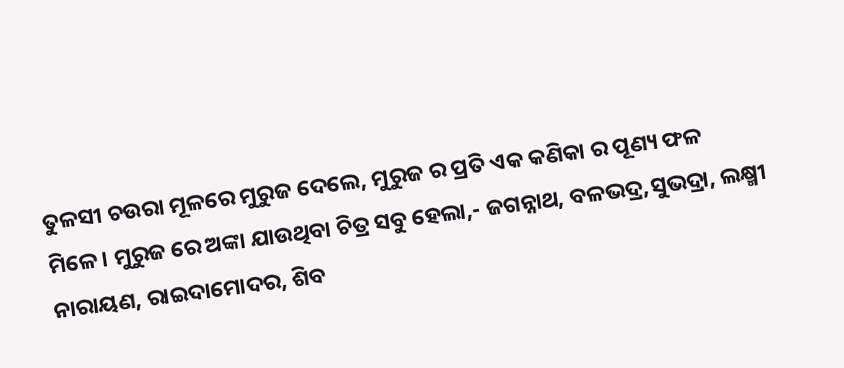ତୁଳସୀ ଚଉରା ମୂଳରେ ମୁରୁଜ ଦେଲେ, ମୁରୁଜ ର ପ୍ରତି ଏକ କଣିକା ର ପୂଣ୍ୟ ଫଳ ମିଳେ। ମୁରୁଜ ରେ ଅଙ୍କା ଯାଉଥିବା ଚିତ୍ର ସବୁ ହେଲା,- ଜଗନ୍ନାଥ, ବଳଭଦ୍ର,ସୁଭଦ୍ରା, ଲକ୍ଷ୍ମୀ ନାରାୟଣ, ରାଇଦାମୋଦର, ଶିବ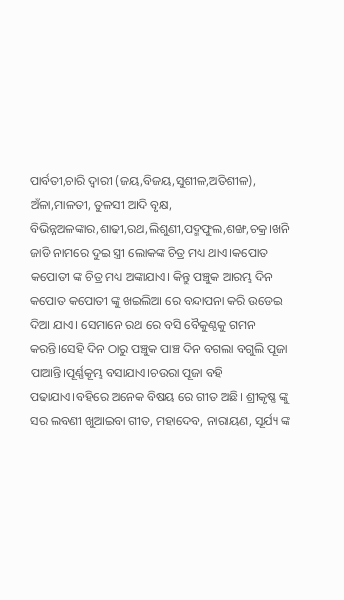ପାର୍ବତୀ,ଚାରି ଦ୍ବାରୀ (ଜୟ,ବିଜୟ,ସୁଶୀଳ,ଅତିଶୀଳ), ଅଁଳା,ମାଳତୀ, ତୁଳସୀ ଆଦି ବୃକ୍ଷ, ବିଭିନ୍ନଅଳଙ୍କାର,ଶାଢୀ,ରଥ,ଲିଶୁଣୀ,ପଦ୍ମଫୁଲ,ଶଙ୍ଖ,ଚକ୍ର।ଖନି ଜାଡି ନାମରେ ଦୁଇ ସ୍ତ୍ରୀ ଲୋକଙ୍କ ଚିତ୍ର ମଧ୍ୟ ଥାଏ।କପୋତ କପୋତୀ ଙ୍କ ଚିତ୍ର ମଧ୍ୟ ଅଙ୍କାଯାଏ। କିନ୍ତୁ ପଞ୍ଚୁକ ଆରମ୍ଭ ଦିନ କପୋତ କପୋତୀ ଙ୍କୁ ଖଇଲିଆ ରେ ବନ୍ଦାପନା କରି ଉଡେଇ ଦିଆ ଯାଏ। ସେମାନେ ରଥ ରେ ବସି ବୈକୁଣ୍ଠକୁ ଗମନ କରନ୍ତି।ସେହି ଦିନ ଠାରୁ ପଞ୍ଚୁକ ପାଞ୍ଚ ଦିନ ବଗଲା ବଗୁଲି ପୂଜା ପାଆନ୍ତି।ପୂର୍ଣ୍ଣକୂମ୍ଭ ବସାଯାଏ।ଚଉରା ପୂଜା ବହି ପଢାଯାଏ।ବହିରେ ଅନେକ ବିଷୟ ରେ ଗୀତ ଅଛି। ଶ୍ରୀକୃଷ୍ଣ ଙ୍କୁ ସର ଲବଣୀ ଖୁଆଇବା ଗୀତ, ମହାଦେବ, ନାରାୟଣ, ସୂର୍ଯ୍ୟ ଙ୍କ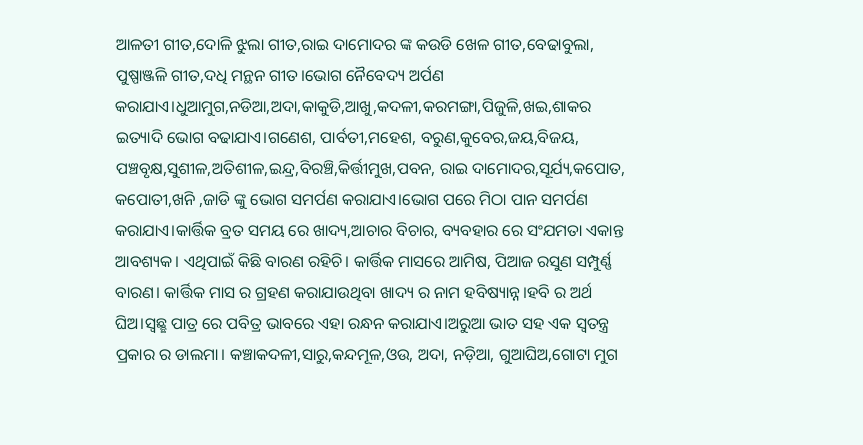ଆଳତୀ ଗୀତ,ଦୋଳି ଝୁଲା ଗୀତ,ରାଇ ଦାମୋଦର ଙ୍କ କଉଡି ଖେଳ ଗୀତ,ବେଢାବୁଲା, ପୁଷ୍ପାଞ୍ଜଳି ଗୀତ,ଦଧି ମନ୍ଥନ ଗୀତ।ଭୋଗ ନୈବେଦ୍ୟ ଅର୍ପଣ କରାଯାଏ।ଧୁଆମୁଗ,ନଡିଆ,ଅଦା,କାକୁଡି,ଆଖୁ,କଦଳୀ,କରମଙ୍ଗା,ପିଜୁଳି,ଖଇ,ଶାକର ଇତ୍ୟାଦି ଭୋଗ ବଢାଯାଏ।ଗଣେଶ, ପାର୍ବତୀ,ମହେଶ, ବରୁଣ,କୁବେର,ଜୟ,ବିଜୟ, ପଞ୍ଚବୃକ୍ଷ,ସୁଶୀଳ,ଅତିଶୀଳ,ଇନ୍ଦ୍ର,ବିରଞ୍ଚି,କିର୍ତ୍ତୀମୁଖ,ପବନ, ରାଇ ଦାମୋଦର,ସୂର୍ଯ୍ୟ,କପୋତ, କପୋତୀ,ଖନି ,ଜାଡି ଙ୍କୁ ଭୋଗ ସମର୍ପଣ କରାଯାଏ।ଭୋଗ ପରେ ମିଠା ପାନ ସମର୍ପଣ କରାଯାଏ।କାର୍ତ୍ତିକ ବ୍ରତ ସମୟ ରେ ଖାଦ୍ୟ,ଆଚାର ବିଚାର, ବ୍ୟବହାର ରେ ସଂଯମତା ଏକାନ୍ତ ଆବଶ୍ୟକ। ଏଥିପାଇଁ କିଛି ବାରଣ ରହିଚି। କାର୍ତ୍ତିକ ମାସରେ ଆମିଷ, ପିଆଜ ରସୁଣ ସମ୍ପୁର୍ଣ୍ଣ ବାରଣ। କାର୍ତ୍ତିକ ମାସ ର ଗ୍ରହଣ କରାଯାଉଥିବା ଖାଦ୍ୟ ର ନାମ ହବିଷ୍ୟାନ୍ନ।ହବି ର ଅର୍ଥ ଘିଅ।ସ୍ବଛ୍ଛ ପାତ୍ର ରେ ପବିତ୍ର ଭାବରେ ଏହା ରନ୍ଧନ କରାଯାଏ।ଅରୁଆ ଭାତ ସହ ଏକ ସ୍ବତନ୍ତ୍ର ପ୍ରକାର ର ଡାଲମା। କଞ୍ଚାକଦଳୀ,ସାରୁ,କନ୍ଦମୂଳ,ଓଉ, ଅଦା, ନଡ଼ିଆ, ଗୁଆଘିଅ,ଗୋଟା ମୁଗ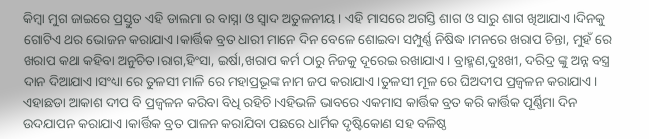କିମ୍ବା ମୁଗ ଜାଇରେ ପ୍ରସ୍ତୁତ ଏହି ଡାଲମା ର ବାସ୍ନା ଓ ସ୍ବାଦ ଅତୁଳନୀୟ। ଏହି ମାସରେ ଅଗସ୍ତି ଶାଗ ଓ ସାରୁ ଶାଗ ଖିଆଯାଏ।ଦିନକୁ ଗୋଟିଏ ଥର ଭୋଜନ କରାଯାଏ।କାର୍ତ୍ତିକ ବ୍ରତ ଧାରୀ ମାନେ ଦିନ ବେଳେ ଶୋଇବା ସମ୍ପୁର୍ଣ୍ଣ ନିଷିଦ୍ଧ।ମନରେ ଖରାପ ଚିନ୍ତା, ମୁହଁ ରେ ଖରାପ କଥା କହିବା ଅନୁଚିତ।ରାଗ,ହିଂସା, ଇର୍ଷା,ଖରାପ କର୍ମ ଠାରୁ ନିଜକୁ ଦୂରେଇ ରଖାଯାଏ। ବ୍ରାହ୍ମଣ,ଦୁଃଖୀ, ଦରିଦ୍ର ଙ୍କୁ ଅନ୍ନ ବସ୍ତ୍ର ଦାନ ଦିଆଯାଏ।ସଂଧ୍ୟା ରେ ତୁଳସୀ ମାଳି ରେ ମହାପ୍ରଭୂଙ୍କ ନାମ ଜପ କରାଯାଏ।ତୁଳସୀ ମୂଳ ରେ ଘିଅଦୀପ ପ୍ରଜ୍ବଳନ କରାଯାଏ। ଏହାଛଡା ଆକାଶ ଦୀପ ବି ପ୍ରଜ୍ବଳନ କରିବା ବିଧି ରହିଚି।ଏହିଭଳି ଭାବରେ ଏକମାସ କାର୍ତ୍ତିକ ବ୍ରତ କରି କାର୍ତ୍ତିକ ପୂର୍ଣ୍ଣିମା ଦିନ ଉଦଯାପନ କରାଯାଏ।କାର୍ତ୍ତିକ ବ୍ରତ ପାଳନ କରାଯିବା ପଛରେ ଧାର୍ମିକ ଦୃଷ୍ଟିକୋଣ ସହ ବଳିଷ୍ଠ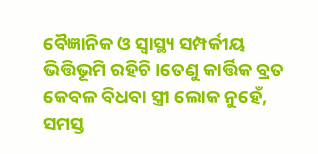ବୈଜ୍ଞାନିକ ଓ ସ୍ବାସ୍ଥ୍ୟ ସମ୍ପର୍କୀୟ ଭିତ୍ତିଭୂମି ରହିଚି।ତେଣୁ କାର୍ତ୍ତିକ ବ୍ରତ କେବଳ ବିଧବା ସ୍ତ୍ରୀ ଲୋକ ନୁହେଁ, ସମସ୍ତ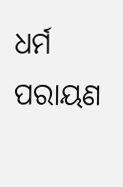ଧର୍ମ ପରାୟଣ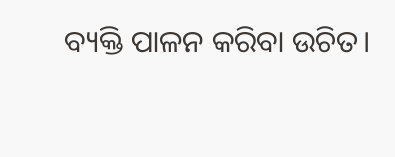ବ୍ୟକ୍ତି ପାଳନ କରିବା ଉଚିତ।